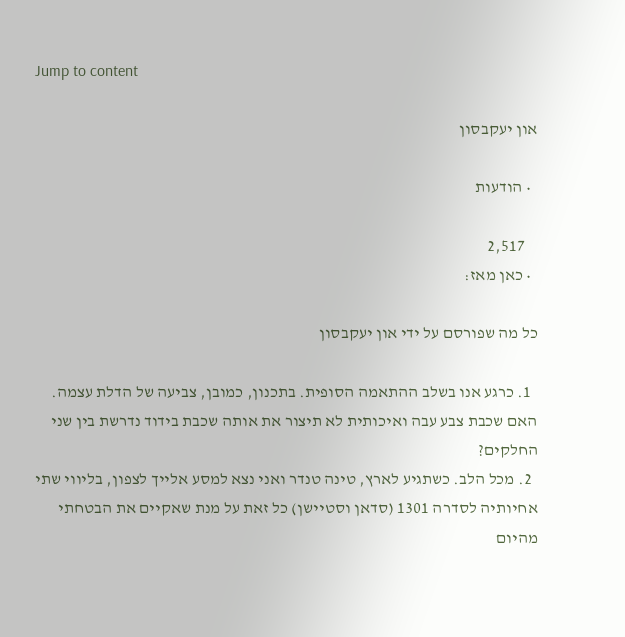Jump to content

און יעקבסון

  • הודעות

    2,517
  • כאן מאז:

כל מה שפורסם על ידי און יעקבסון

  1. כרגע אנו בשלב ההתאמה הסופית. בתכנון, כמובן, צביעה של הדלת עצמה. האם שכבת צבע עבה ואיכותית לא תיצור את אותה שכבת בידוד נדרשת בין שני החלקים?
  2. מכל הלב. כשתגיע לארץ, טינה טנדר ואני נצא למסע אלייך לצפון, בליווי שתי אחיותיה לסדרה 1301 (סדאן וסטיישן) כל זאת על מנת שאקיים את הבטחתי מהיום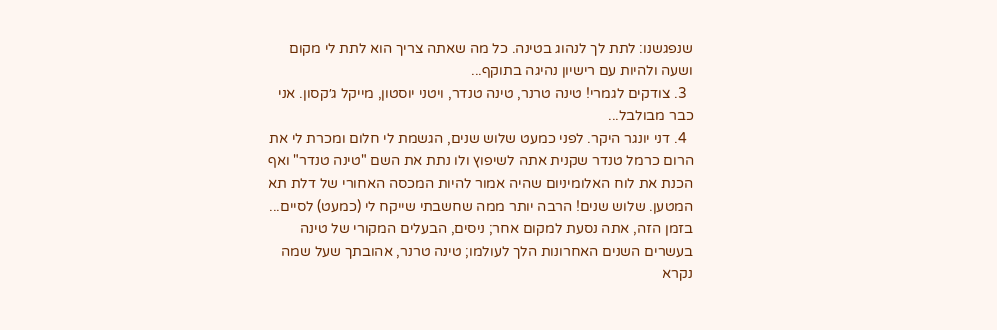שנפגשנו: לתת לך לנהוג בטינה. כל מה שאתה צריך הוא לתת לי מקום ושעה ולהיות עם רישיון נהיגה בתוקף...
  3. צודקים לגמרי! טינה טרנר, טינה טנדר, ויטני יוסטון, מייקל ג׳קסון. אני כבר מבולבל...
  4. דני יונגר היקר. לפני כמעט שלוש שנים, הגשמת לי חלום ומכרת לי את הרום כרמל טנדר שקנית אתה לשיפוץ ולו נתת את השם "טינה טנדר" ואף הכנת את לוח האלומיניום שהיה אמור להיות המכסה האחורי של דלת תא המטען. שלוש שנים! הרבה יותר ממה שחשבתי שייקח לי (כמעט) לסיים... בזמן הזה, אתה נסעת למקום אחר; ניסים, הבעלים המקורי של טינה בעשרים השנים האחרונות הלך לעולמו; טינה טרנר, אהובתך שעל שמה נקרא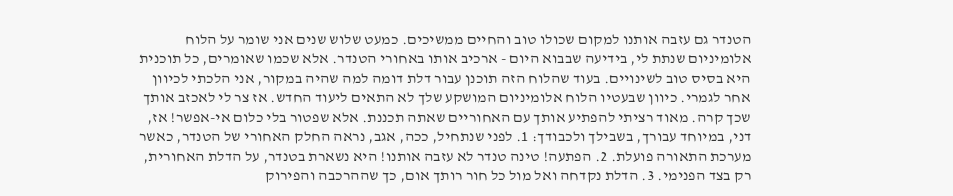הטנדר גם עזבה אותנו למקום שכולו טוב והחיים ממשיכים. כמעט שלוש שנים אני שומר על הלוח אלומיניום שנתת לי, בידיעה שבבוא היום - ארכיב אותו באחורי הטנדר. אלא שכמו שאומרים, כל תוכנית היא בסיס טוב לשינויים. בעוד שהלוח הזה תוכנן עבור דלת דומה למה שהיה במקור, אני הלכתי לכיוון אחר לגמרי. כיוון שבעטיו הלוח אלומיניום המושקע שלך לא התאים ליעוד החדש. אז צר לי לאכזב אותך שכך קרה. מאוד רציתי להפתיע אותך עם האחוריים שאתה תכננת. אלא שפטור בלי כלום אי-אפשר! אז, דני, במיוחד עבורך, בשבילך ולכבודך: 1. לפני שנתחיל, ככה, אגב, נראה החלק האחורי של הטנדר, כאשר מערכת התאורה פועלת. 2. הפתעה! טינה טנדר לא עזבה אותנו! היא נשארת בטנדר, על הדלת האחורית, רק בצד הפנימי. 3. הדלת נקדחה ואל מול כל חור רותך אום, כך שההרכבה והפירוק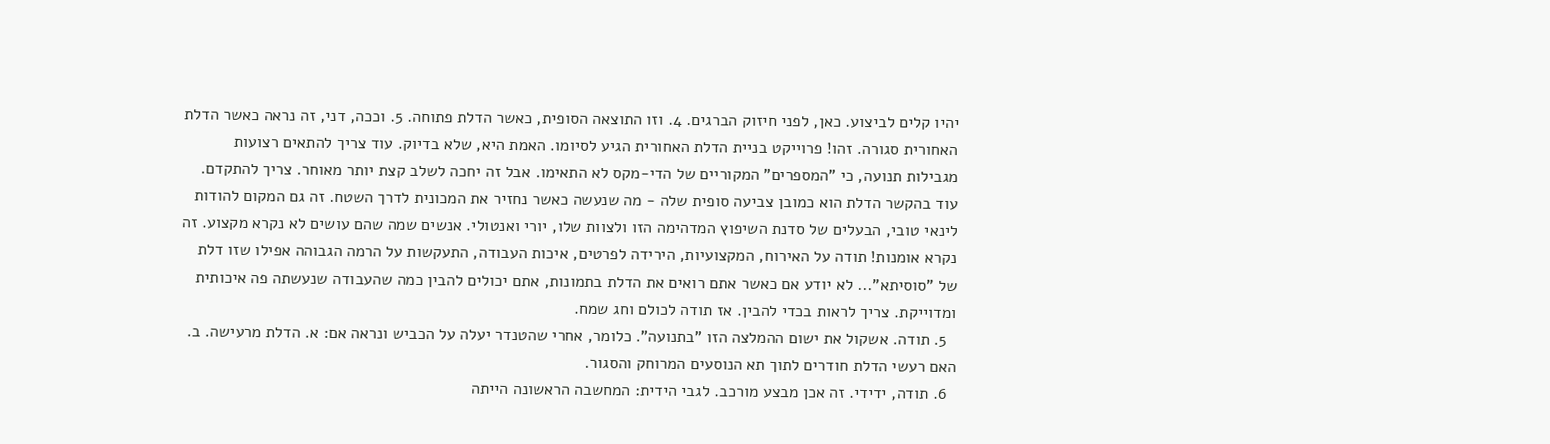יהיו קלים לביצוע. כאן, לפני חיזוק הברגים. 4. וזו התוצאה הסופית, כאשר הדלת פתוחה. 5. וככה, דני, זה נראה כאשר הדלת האחורית סגורה. זהו! פרוייקט בניית הדלת האחורית הגיע לסיומו. האמת היא, שלא בדיוק. עוד צריך להתאים רצועות מגבילות תנועה, כי "המספרים" המקוריים של הדי-מקס לא התאימו. אבל זה יחכה לשלב קצת יותר מאוחר. צריך להתקדם. עוד בהקשר הדלת הוא כמובן צביעה סופית שלה - מה שנעשה כאשר נחזיר את המכונית לדרך השטח. זה גם המקום להודות לינאי טובי, הבעלים של סדנת השיפוץ המדהימה הזו ולצוות שלו, יורי ואנטולי. אנשים שמה שהם עושים לא נקרא מקצוע. זה נקרא אומנות! תודה על האירוח, המקצועיות, הירידה לפרטים, איכות העבודה, התעקשות על הרמה הגבוהה אפילו שזו דלת של "סוסיתא"... לא יודע אם כאשר אתם רואים את הדלת בתמונות, אתם יכולים להבין כמה שהעבודה שנעשתה פה איכותית ומדוייקת. צריך לראות בכדי להבין. אז תודה לכולם וחג שמח.
  5. תודה. אשקול את ישום ההמלצה הזו "בתנועה". כלומר, אחרי שהטנדר יעלה על הכביש ונראה אם: א. הדלת מרעישה. ב. האם רעשי הדלת חודרים לתוך תא הנוסעים המרוחק והסגור.
  6. תודה, ידידי. זה אכן מבצע מורכב. לגבי הידית: המחשבה הראשונה הייתה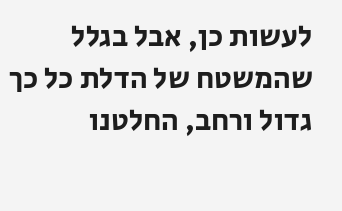לעשות כן, אבל בגלל שהמשטח של הדלת כל כך גדול ורחב, החלטנו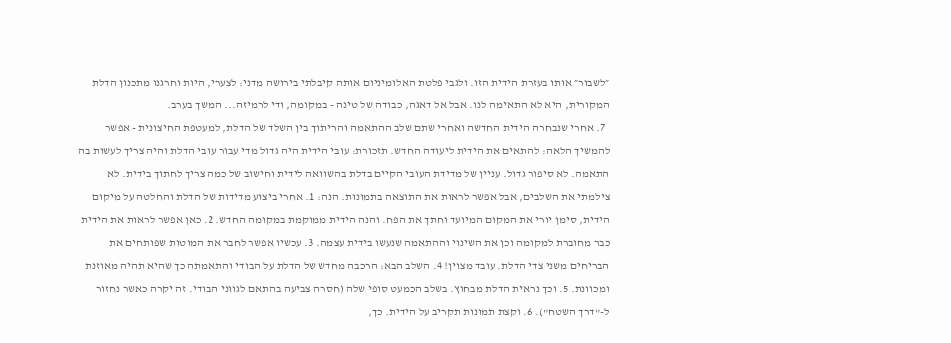״לשבור״ אותו בעזרת הידית הזו. ולגבי פלטת האלומיניום אותה קיבלתי בירושה מדני: לצערי, היות וחרגנו מתכנון הדלת המקורית, היא לא התאימה לנו. אבל אל דאגה, כבודה של טינה - במקומה, ודי לרמיזה... המשך בערב.
  7. אחרי שנבחרה הידית החדשה ואחרי שתם שלב ההתאמה והריתוך בין השלד של הדלת, למעטפת החיצונית - אפשר להמשיך הלאה: להתאים את הידית ליעודה החדש. תזכורת: עובי הידית היה גדול מדי עבור עובי הדלת והיה צריך לעשות בה התאמה. לא סיפור גדול. עניין של מדידת העובי הקיים בדלת בהשוואה לידית וחישוב של כמה צריך לחתוך בידית. לא צילמתי את השלבים, אבל אפשר לראות את התוצאה בתמונות. הנה: 1. אחרי ביצוע מדידות של הדלת והחלטה על מיקום הידית, סימן יורי את המקום המיועד וחתך את הפח. והנה הידית ממוקמת במקומה החדש. 2. כאן אפשר לראות את הידית כבר מחוברת למקומה וכן את השינוי וההתאמה שנעשו בידית עצמה. 3. עכשיו אפשר לחבר את המוטות שפותחים את הבריחים משני צדי הדלת. עובד מצוין! 4. השלב הבא: הרכבה מחדש של הדלת על הבודי והתאמתה כך שהיא תהיה מאוזנת ומכוונת. 5. וכך נראית הדלת מבחוץ. בשלב הכמעט סופי שלה (חסרה צביעה בהתאם לגווני הבודי. זה יקרה כאשר נחזור ל-"דרך השטח"). 6. וקצת תמונות תקריב על הידית. כך,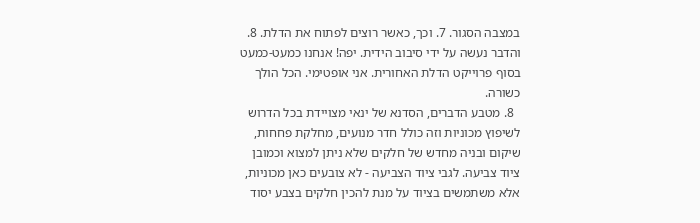במצבה הסגור. 7. וכך, כאשר רוצים לפתוח את הדלת. 8. והדבר נעשה על ידי סיבוב הידית. יפה! אנחנו כמעט-כמעט בסוף פרוייקט הדלת האחורית. אני אופטימי. הכל הולך כשורה.
  8. מטבע הדברים, הסדנא של ינאי מצויידת בכל הדרוש לשיפוץ מכוניות וזה כולל חדר מנועים, מחלקת פחחות, שיקום ובניה מחדש של חלקים שלא ניתן למצוא וכמובן ציוד צביעה. לגבי ציוד הצביעה - לא צובעים כאן מכוניות, אלא משתמשים בציוד על מנת להכין חלקים בצבע יסוד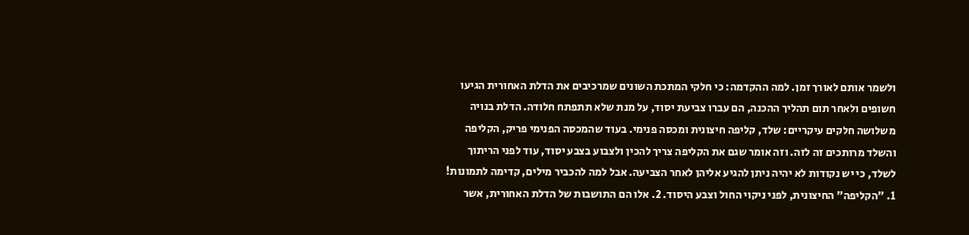ולשמר אותם לאורך זמן. למה ההקדמה: כי חלקי המתכת השונים שמרכיבים את הדלת האחורית הגיעו חשופים ולאחר תום תהליך ההכנה, הם עברו צביעת יסוד, על מנת שלא תתפתח חלודה. הדלת בנויה משלושה חלקים עיקריים: שלד, קליפה חיצונית ומכסה פנימי. בעוד שהמכסה הפנימי פריק, הקליפה והשלד מרותכים זה לזה. וזה אומר שגם את הקליפה צריך להכין ולצבוע בצבע יסוד, עוד לפני הריתוך לשלד, כי יש נקודות לא יהיה ניתן להגיע אליהן לאחר הצביעה. אבל למה להכביר מילים, קדימה לתמונות! 1. "הקליפה" החיצונית, לפני ניקוי החול וצבע היסוד. 2. אלו הם התושבות של הדלת האחורית, אשר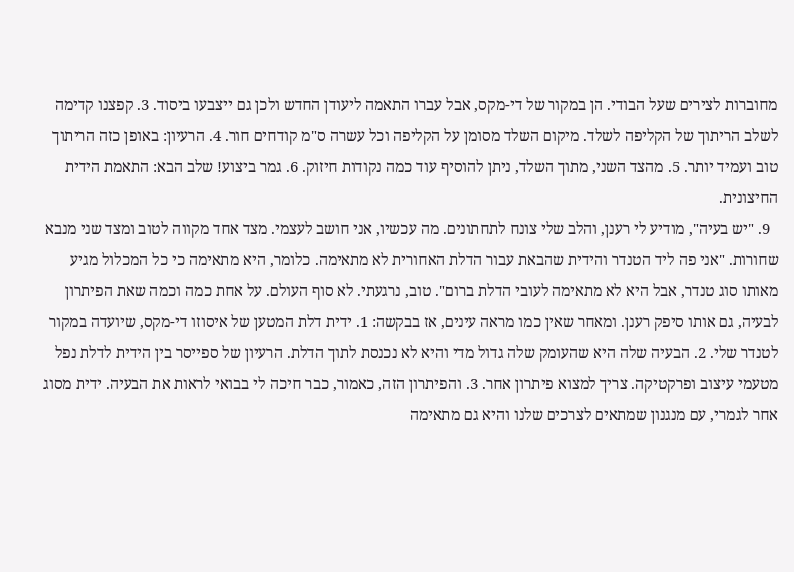מחוברות לצירים שעל הבודי. הן במקור של די-מקס, אבל עברו התאמה ליעודן החדש ולכן גם ייצבעו ביסוד. 3. קפצנו קדימה לשלב הריתוך של הקליפה לשלד. מיקום השלד מסומן על הקליפה וכל עשרה ס"מ קודחים חור. 4. הרעיון: באופן כזה הריתוך טוב ועמיד יותר. 5. מהצד השני, מתוך השלד, ניתן להוסיף עוד כמה נקודות חיזוק. 6. גמר ביצוע! שלב הבא: התאמת הידית החיצונית.
  9. "יש בעיה", מודיע לי רענן, והלב שלי צונח לתחתונים. מה עכשיו, אני חושב לעצמי. מצד אחד מקווה לטוב ומצד שני מנבא שחורות. "אני פה ליד הטנדר והידית שהבאת עבור הדלת האחורית לא מתאימה. כלומר, היא מתאימה כי כל המכלול מגיע מאותו סוג טנדר, אבל היא לא מתאימה לעובי הדלת ברום". טוב, נרגעתי. לא סוף העולם. על אחת כמה וכמה שאת הפיתרון לבעיה, גם אותו סיפק רענן. ומאחר שאין כמו מראה עינים, אז בבקשה: 1. ידית דלת המטען של איסוזו די-מקס, שיועדה במקור לטנדר שלי. 2. הבעיה שלה היא שהעומק שלה גדול מדי והיא לא נכנסת לתוך הדלת. הרעיון של ספייסר בין הידית לדלת נפל מטעמי עיצוב ופרקטיקה. צריך למצוא פיתרון אחר. 3. והפיתרון הזה, כאמור, כבר חיכה לי בבואי לראות את הבעיה. ידית מסוג אחר לגמרי, עם מנגנון שמתאים לצרכים שלנו והיא גם מתאימה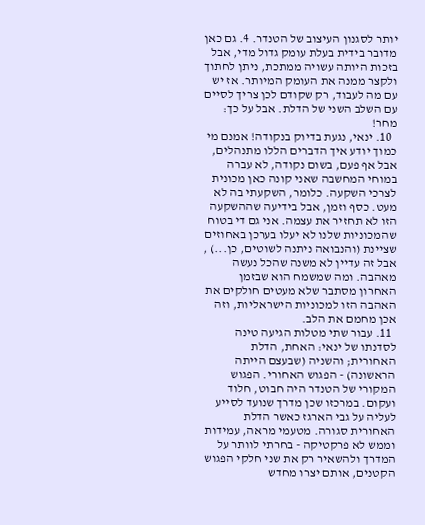יותר לסגנון העיצוב של הטנדר. 4. גם כאן מדובר בידית בעלת עומק גדול מדי, אבל בזכות היותה עשויה ממתכת, ניתן לחתוך ולקצר ממנה את העומק המיותר. אז יש עם מה לעבוד, רק שקודם לכן צריך לסיים עם השלב השני של הדלת. אבל על כך: מחר!
  10. ינאי, נגעת בדיוק בנקודה! אמנם מי כמוך יודע איך הדברים הללו מתנהלים, אבל אף פעם, בשום נקודה, לא עברה במוחי המחשבה שאני קונה כאן מכונית לצרכי השקעה. כלומר, השקעתי בה לא מעט. כסף וזמן, אבל בידיעה שההשקעה הזו לא תחזיר את עצמה. אני גם די בטוח שהמכוניות שלנו לא יעלו בערכן באחוזים שציינת (והנבואה ניתנה לשוטים, כן...) , אבל זה עדיין לא משנה שהכל נעשה מאהבה. ומה שמשמח הוא שבזמן האחרון מסתבר שלא מעטים חולקים את האהבה הזו למכוניות הישראליות, וזה אכן מחמם את הלב.
  11. עבור שתי מטלות הגיעה טינה לסדנתו של ינאי: האחת, הדלת האחורית; והשניה (שבעצם הייתה הראשונה) - הפגוש האחורי. הפגוש המקורי של הטנדר היה חבוט, חלוד ועקום. במרכזו שכן מדרך שנועד לסייע לעליה על גבי הארגז כאשר הדלת האחורית סגורה. מטעמי מראה, עמידות וממש לא פרקטיקה - בחרתי לוותר על המדרך ולהשאיר רק את שני חלקי הפגוש הקטנים, אותם יצרו מחדש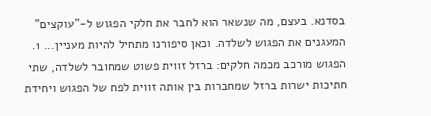בסדנא. בעצם, מה שנשאר הוא לחבר את חלקי הפגוש ל-"עוקצים" המעגנים את הפגוש לשלדה. וכאן סיפורנו מתחיל להיות מעניין... 1. הפגוש מורכב מכמה חלקים: ברזל זווית פשוט שמחובר לשלדה, שתי חתיכות ישרות ברזל שמחברות בין אותה זווית לפח של הפגוש ויחידת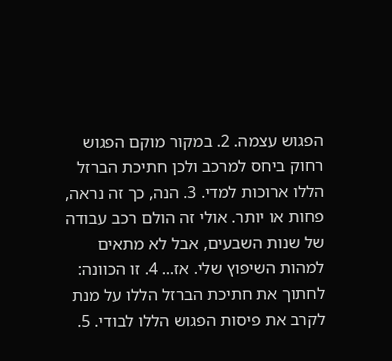הפגוש עצמה. 2. במקור מוקם הפגוש רחוק ביחס למרכב ולכן חתיכת הברזל הללו ארוכות למדי. 3. הנה, כך זה נראה, פחות או יותר. אולי זה הולם רכב עבודה של שנות השבעים, אבל לא מתאים למהות השיפוץ שלי. אז... 4. זו הכוונה: לחתוך את חתיכת הברזל הללו על מנת לקרב את פיסות הפגוש הללו לבודי. 5.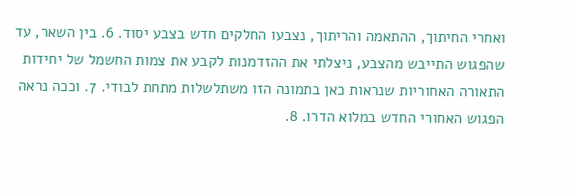ואחרי החיתוך, ההתאמה והריתוך, נצבעו החלקים חדש בצבע יסוד. 6. בין השאר, עד שהפגוש התייבש מהצבע, ניצלתי את ההזדמנות לקבע את צמות החשמל של יחידות התאורה האחוריות שנראות כאן בתמונה הזו משתלשלות מתחת לבודי. 7. וככה נראה הפגוש האחורי החדש במלוא הדרו. 8.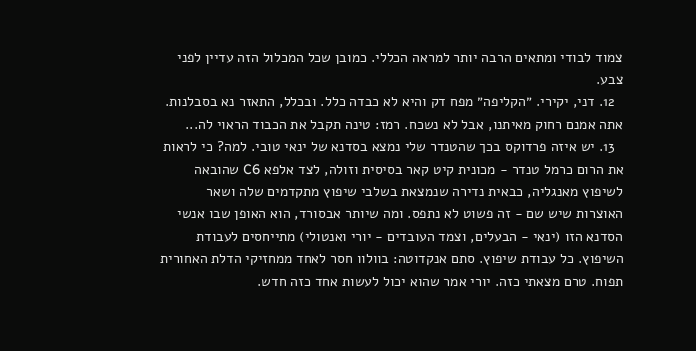צמוד לבודי ומתאים הרבה יותר למראה הכללי. כמובן שכל המכלול הזה עדיין לפני צבע.
  12. דני, יקירי. ״הקליפה״ מפח דק והיא לא כבדה כלל. ובכלל, התאזר נא בסבלנות. אתה אמנם רחוק מאיתנו, אבל לא נשכח. רמז: טינה תקבל את הכבוד הראוי לה...
  13. יש איזה פרדוקס בכך שהטנדר שלי נמצא בסדנא של ינאי טובי. למה? כי לראות את הרום כרמל טנדר - מכונית קיט קאר בסיסית וזולה, לצד אלפא C6 שהובאה לשיפוץ מאנגליה, כבאית נדירה שנמצאת בשלבי שיפוץ מתקדמים שלה ושאר האוצרות שיש שם - זה פשוט לא נתפס. ומה שיותר אבסורד, הוא האופן שבו אנשי הסדנא הזו (ינאי - הבעלים, וצמד העובדים - יורי ואנטולי) מתייחסים לעבודת השיפוץ. כל עבודת שיפוץ. סתם אנקדוטה: בוולוו חסר לאחד ממחזיקי הדלת האחורית תפוח. טרם מצאתי כזה. יורי אמר שהוא יכול לעשות אחד כזה חדש.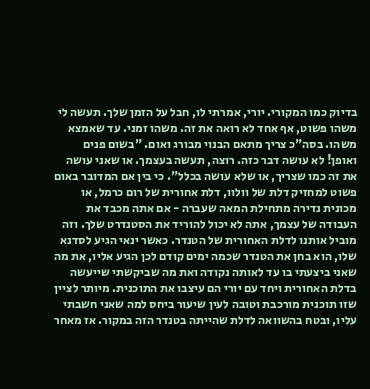בדיוק כמו המקורי. יורי, אמרתי לו, חבל על הזמן שלך. תעשה לי משהו פשוט, אף אחד לא רואה את זה. משהו זמני. עד שאמצא משהו. בסה"כ צריך מתאם הבנוי מבורג ואום. "בשום פנים ואופן! לא עושה דבר כזה. רוצה, תעשה בעצמך. או שאני עושה את זה כמו שצריך, או שלא עושה בכלל". כי בין אם המדובר באום פשוט למחזיק דלת של וולוו, דלת אחורית של רום כרמל, או מכונית נדירה מתחילת המאה שעברה - אם אתה מכבד את העבודה של עצמך, אתה לא יכול להוריד את הסטנדרט שלך. וזה מוביל אותנו לדלת האחורית של הטנדר. כאשר ינאי הגיע לסדנא שלו, הוא בחן את הטנדר שכמה ימים קודם לכן הגיע אליו, את מה שאני ביצעתי בו עד לאותה נקודה ואת מה שביקשתי שייעשה בדלת האחורית ויחד עם יורי הם עיצבו את התוכנית. מיותר לציין שזו תוכנית מורכבת וטובה לעין שיעור ביחס למה שאני חשבתי עליו, ובטח בהשוואה לדלת שהייתה בטנדר הזה במקור. אז מאחר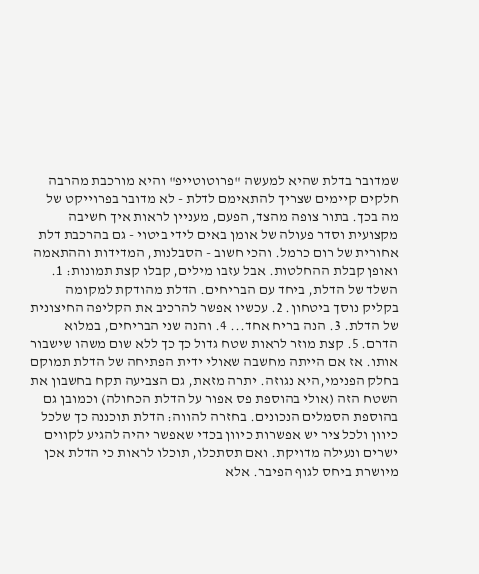שמדובר בדלת שהיא למעשה "פרוטוטייפ" והיא מורכבת מהרבה חלקים קיימים שצריך להתאימם לדלת - לא מדובר בפרוייקט של מה בכך. בתור צופה מהצד, הפעם, מעניין לראות איך חשיבה מקצועית וסדר פעולה של אומן באים לידי ביטוי - גם בהרכבת דלת אחורית של רום כרמל. והכי חשוב - הסבלנות, המדידות וההתאמה ואופן קבלת ההחלטות. אבל עזבו מילים, קבלו קצת תמונות: 1. השלד של הדלת, ביחד עם הבריחים. הדלת מהודקת למקומה בקליק נוסך ביטחון. 2. עכשיו אפשר להרכיב את הקליפה החיצונית של הדלת. 3. הנה בריח אחד... 4. והנה שני הבריחים, במלוא הדרם. 5. קצת מוזר לראות שטח גדול כך כך ללא שום משהו שישבור אותו. אז אם הייתה מחשבה שאולי ידית הפתיחה של הדלת תמוקם בחלק הפנימי,היא נגוזה. יתרה מזאת, גם הצביעה תקח בחשבון את השטח הזה (אולי בהוספת פס אפור על הדלת הכחולה) וכמובן גם בהוספת הסמלים הנכונים. בחזרה להווה: הדלת תוכננה כך שלכל כיוון ולכל ציר יש אפשרות כיוון בכדי שאפשר יהיה להגיע לקווים ישרים ונעילה מדויקת. ואם תסתכלו, תוכלו לראות כי הדלת אכן מיושרת ביחס לגוף הפיבר. אלא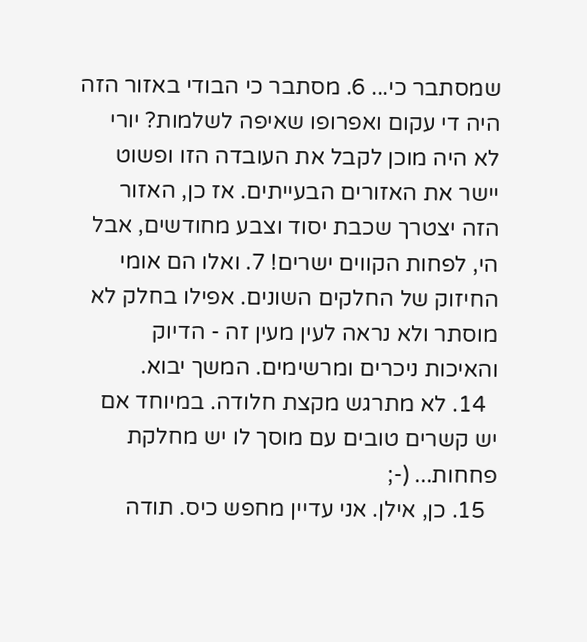שמסתבר כי... 6. מסתבר כי הבודי באזור הזה היה די עקום ואפרופו שאיפה לשלמות? יורי לא היה מוכן לקבל את העובדה הזו ופשוט יישר את האזורים הבעייתים. אז כן, האזור הזה יצטרך שכבת יסוד וצבע מחודשים, אבל הי, לפחות הקווים ישרים! 7. ואלו הם אומי החיזוק של החלקים השונים. אפילו בחלק לא מוסתר ולא נראה לעין מעין זה - הדיוק והאיכות ניכרים ומרשימים. המשך יבוא.
  14. לא מתרגש מקצת חלודה. במיוחד אם יש קשרים טובים עם מוסך לו יש מחלקת פחחות... (-;
  15. כן, אילן. אני עדיין מחפש כיס. תודה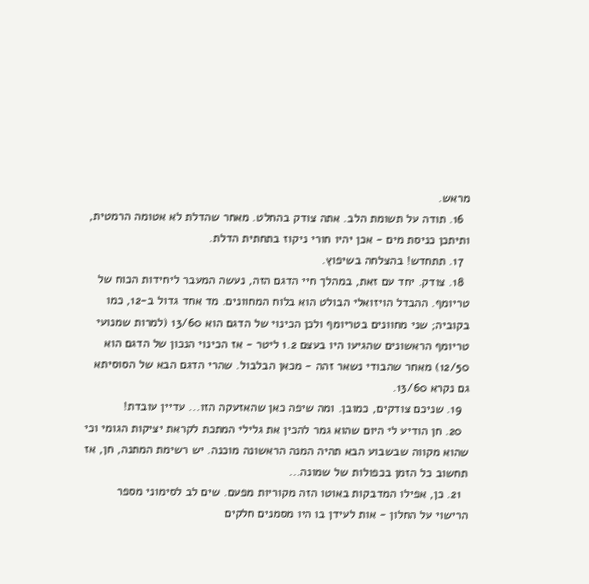מראש.
  16. תודה על תשומת הלב. אתה צודק בהחלט. מאחר שהדלת לא אטומה הרמטית, ותיתכן כניסת מים - אכן יהיו חורי ניקוז בתחתית הדלת.
  17. תתחדש! בהצלחה בשיפוץ.
  18. צודק. יחד עם זאת, במהלך חיי הדגם הזה, נעשה המעבר ליחידות הכוח של טריומף. ההבדל הויזואלי הבולט הוא בלוח המחוונים. מד אחד גדול ב-12, כמו בקוביה; שני מחוונים בטריומף ולכן הכינוי של הדגם הוא 13/60 (למרות שמנועי טריומף הראשונים שהגיעו היו בעצם 1.2 ליטר - אז הכינוי הנכון של הדגם הוא 12/50) מאחר שהבודי נשאר זהה - מכאן הבלבול. שהרי הדגם הבא של הסוסיתא גם נקרא 13/60.
  19. שניכם צודקים, כמובן. ומה שיפה כאן שהאזעקה הזו... עדיין עובדת!
  20. חן הודיע לי היום שהוא גמר להכין את גלילי המתכת לקראת יציקות הגומי וכי שהוא מקווה שבשבוע הבא תהיה המנה הראשונה מוכנה. יש רשימת המתנה, חן, אז תחשוב כל הזמן בכפולות של שמונה...
  21. כן, אפילו המדבקות באוטו הזה מקוריות מפעם. שים לב לסימוני מספר הרישוי על החלון - אות לעידן בו היו מסמנים חלקים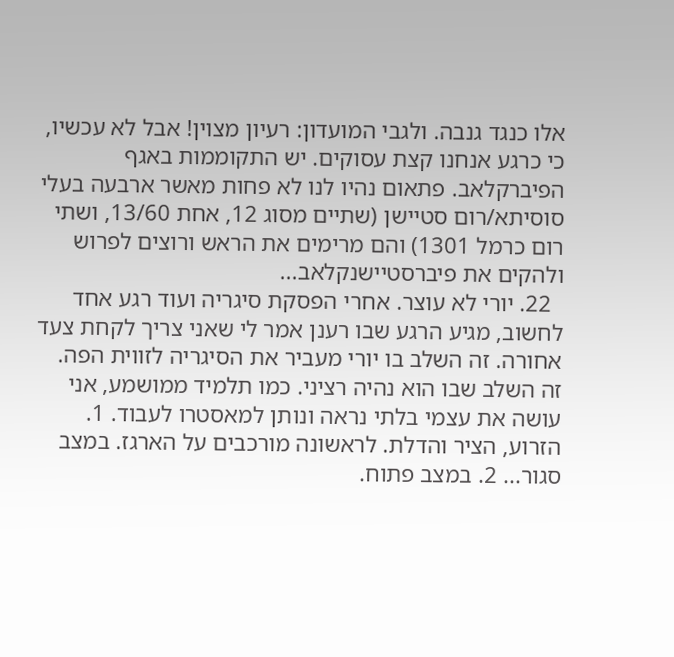אלו כנגד גנבה. ולגבי המועדון: רעיון מצוין! אבל לא עכשיו, כי כרגע אנחנו קצת עסוקים. יש התקוממות באגף הפיברקלאב. פתאום נהיו לנו לא פחות מאשר ארבעה בעלי סוסיתא/רום סטיישן (שתיים מסוג 12, אחת 13/60, ושתי רום כרמל 1301) והם מרימים את הראש ורוצים לפרוש ולהקים את פיברסטיישנקלאב...
  22. יורי לא עוצר. אחרי הפסקת סיגריה ועוד רגע אחד לחשוב, מגיע הרגע שבו רענן אמר לי שאני צריך לקחת צעד אחורה. זה השלב בו יורי מעביר את הסיגריה לזווית הפה. זה השלב שבו הוא נהיה רציני. כמו תלמיד ממושמע, אני עושה את עצמי בלתי נראה ונותן למאסטרו לעבוד. 1. הזרוע, הציר והדלת. לראשונה מורכבים על הארגז. במצב סגור... 2. במצב פתוח.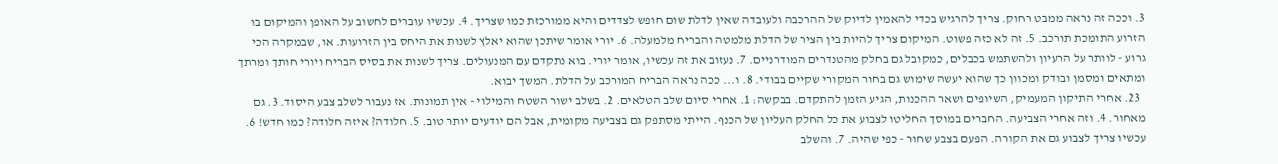3. וככה זה נראה ממבט רחוק. צריך להרגיש בכדי להאמין לדיוק של ההרכבה ולעובדה שאין לדלת שום חופש לצדדים והיא ממורכזת כמו שצריך. 4. עכשיו עוברים לחשוב על האופן והמיקום בו הזרוע התומכת תורכב. 5. זה לא כזה פשוט. המיקום צריך להיות בין הציר של הדלת מלמטה והבריח מלמעלה. 6. יורי אומר שיתכן שהוא יאלץ לשנות את היחס בין הזרועות. או, שבמקרה הכי גרוע - לוותר על הרעיון ולהשתמש בכבלים, כמקובל גם בחלק מהטנדרים המודרניים. 7. נעזוב את זה עכשיו, אומר יורי. בוא נתקדם עם המנעולים. צריך לשנות את בסיס הבריח ויורי חותך ומרתך ומתאים ומסמן ובודק ומכוון כך שהוא יעשה שימוש גם בחור המקורי שקיים בבודי. 8. ו... ככה נראה הבריח המורכב על הדלת. המשך יבוא.
  23. אחרי התיקון המעמיק, השיופים ושאר ההכנות, הגיע הזמן להתקדם. בבקשה: 1. אחרי סיום שלב הטלאים. 2. בשלב ישור השטח והמילוי - אין תמונות. אז נעבור לשלב צבע היסוד. 3. גם מאחור. 4. וזה אחרי הצביעה. החברים במוסך החליטו לצבוע את כל החלק העליון של הכנף. הייתי מסתפק גם בצביעה מקומית, אבל הם יודעים יותר טוב. 5. חלודה? איזה חלודה? כמו חדש! 6. עכשיו צריך לצבוע גם את הקורה. הפעם בצבע שחור - כפי שהיה. 7. והשלב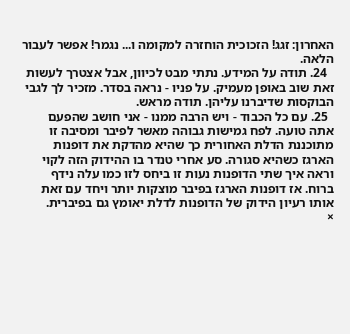האחרון: זגג! הזכוכית הוחזרה למקומה ו... נגמר! אפשר לעבור הלאה.
  24. תודה על המידע. נתתי מבט לכיוון, אבל אצטרך לעשות זאת שוב באופן מעמיק. על פניו - נראה בסדר. מזכיר לך לגבי הבוקסות שדיברנו עליהן. תודה מראש.
  25. עם כל הכבוד - ויש הרבה ממנו - אני חושב שהפעם אתה טועה. לפח גמישות גבוהה מאשר לפיבר ומסיבה זו מתוכננת הדלת האחורית כך שהיא מהדקת את דופנות הארגז כשהיא סגורה. סע אחרי טנדר בו ההידוק הזה לקוי וראה איך שתי הדופנות נעות זו ביחס לזו כמו עלה נידף ברוח. אז דופנות הארגז בפיבר מוצקות יותר ויחד עם זאת אותו רעיון הידוק של הדופנות לדלת יאומץ גם בפיברית.
×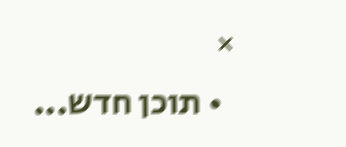×
  • תוכן חדש...